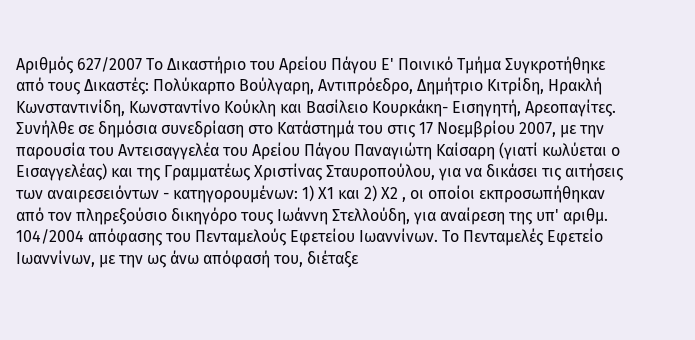Αριθμός 627/2007 Το Δικαστήριο του Αρείου Πάγου Ε' Ποινικό Τμήμα Συγκροτήθηκε από τους Δικαστές: Πολύκαρπο Βούλγαρη, Αντιπρόεδρο, Δημήτριο Κιτρίδη, Ηρακλή Κωνσταντινίδη, Κωνσταντίνο Κούκλη και Βασίλειο Κουρκάκη- Εισηγητή, Αρεοπαγίτες. Συνήλθε σε δημόσια συνεδρίαση στο Κατάστημά του στις 17 Νοεμβρίου 2007, με την παρουσία του Αντεισαγγελέα του Αρείου Πάγου Παναγιώτη Καίσαρη (γιατί κωλύεται ο Εισαγγελέας) και της Γραμματέως Χριστίνας Σταυροπούλου, για να δικάσει τις αιτήσεις των αναιρεσειόντων - κατηγορουμένων: 1) Χ1 και 2) Χ2 , οι οποίοι εκπροσωπήθηκαν από τον πληρεξούσιο δικηγόρο τους Ιωάννη Στελλούδη, για αναίρεση της υπ' αριθμ. 104/2004 απόφασης του Πενταμελούς Εφετείου Ιωαννίνων. Το Πενταμελές Εφετείο Ιωαννίνων, με την ως άνω απόφασή του, διέταξε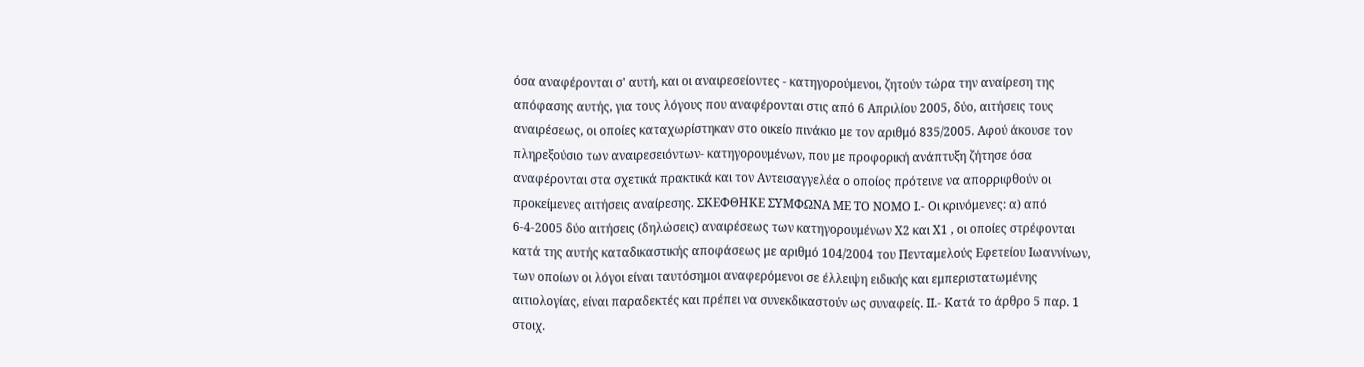όσα αναφέρονται σ' αυτή, και οι αναιρεσείοντες - κατηγορούμενοι, ζητούν τώρα την αναίρεση της απόφασης αυτής, για τους λόγους που αναφέρονται στις από 6 Απριλίου 2005, δύο, αιτήσεις τους αναιρέσεως, οι οποίες καταχωρίστηκαν στο οικείο πινάκιο με τον αριθμό 835/2005. Αφού άκουσε τον πληρεξούσιο των αναιρεσειόντων- κατηγορουμένων, που με προφορική ανάπτυξη ζήτησε όσα αναφέρονται στα σχετικά πρακτικά και τον Αντεισαγγελέα ο οποίος πρότεινε να απορριφθούν οι προκείμενες αιτήσεις αναίρεσης. ΣΚΕΦΘΗΚΕ ΣΥΜΦΩΝΑ ΜΕ ΤΟ ΝΟΜΟ Ι.- Οι κρινόμενες: α) από 6-4-2005 δύο αιτήσεις (δηλώσεις) αναιρέσεως των κατηγορουμένων Χ2 και Χ1 , οι οποίες στρέφονται κατά της αυτής καταδικαστικής αποφάσεως με αριθμό 104/2004 του Πενταμελούς Εφετείου Ιωαννίνων, των οποίων οι λόγοι είναι ταυτόσημοι αναφερόμενοι σε έλλειψη ειδικής και εμπεριστατωμένης αιτιολογίας, είναι παραδεκτές και πρέπει να συνεκδικαστούν ως συναφείς. ΙΙ.- Κατά το άρθρο 5 παρ. 1 στοιχ.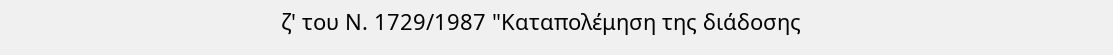ζ' του Ν. 1729/1987 "Καταπολέμηση της διάδοσης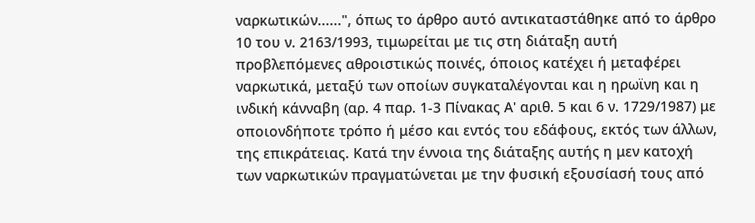ναρκωτικών......", όπως το άρθρο αυτό αντικαταστάθηκε από το άρθρο 10 του ν. 2163/1993, τιμωρείται με τις στη διάταξη αυτή προβλεπόμενες αθροιστικώς ποινές, όποιος κατέχει ή μεταφέρει ναρκωτικά, μεταξύ των οποίων συγκαταλέγονται και η ηρωϊνη και η ινδική κάνναβη (αρ. 4 παρ. 1-3 Πίνακας Α' αριθ. 5 και 6 ν. 1729/1987) με οποιονδήποτε τρόπο ή μέσο και εντός του εδάφους, εκτός των άλλων, της επικράτειας. Κατά την έννοια της διάταξης αυτής η μεν κατοχή των ναρκωτικών πραγματώνεται με την φυσική εξουσίασή τους από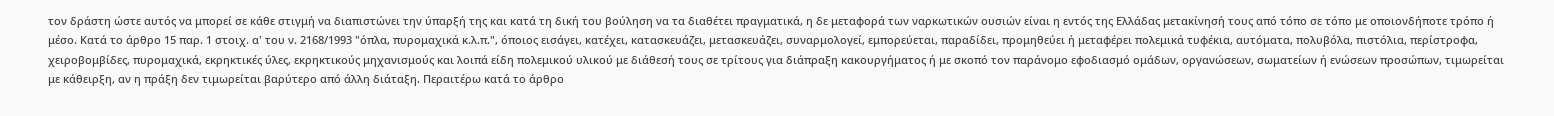τον δράστη ώστε αυτός να μπορεί σε κάθε στιγμή να διαπιστώνει την ύπαρξή της και κατά τη δική του βούληση να τα διαθέτει πραγματικά, η δε μεταφορά των ναρκωτικών ουσιών είναι η εντός της Ελλάδας μετακίνησή τους από τόπο σε τόπο με οποιονδήποτε τρόπο ή μέσο. Κατά το άρθρο 15 παρ. 1 στοιχ. α' του ν. 2168/1993 "όπλα, πυρομαχικά κ.λ.π.", όποιος εισάγει, κατέχει, κατασκευάζει, μετασκευάζει, συναρμολογεί, εμπορεύεται, παραδίδει, προμηθεύει ή μεταφέρει πολεμικά τυφέκια, αυτόματα, πολυβόλα, πιστόλια, περίστροφα, χειροβομβίδες, πυρομαχικά, εκρηκτικές ύλες, εκρηκτικούς μηχανισμούς και λοιπά είδη πολεμικού υλικού με διάθεσή τους σε τρίτους για διάπραξη κακουργήματος ή με σκοπό τον παράνομο εφοδιασμό ομάδων, οργανώσεων, σωματείων ή ενώσεων προσώπων, τιμωρείται με κάθειρξη, αν η πράξη δεν τιμωρείται βαρύτερο από άλλη διάταξη. Περαιτέρω κατά το άρθρο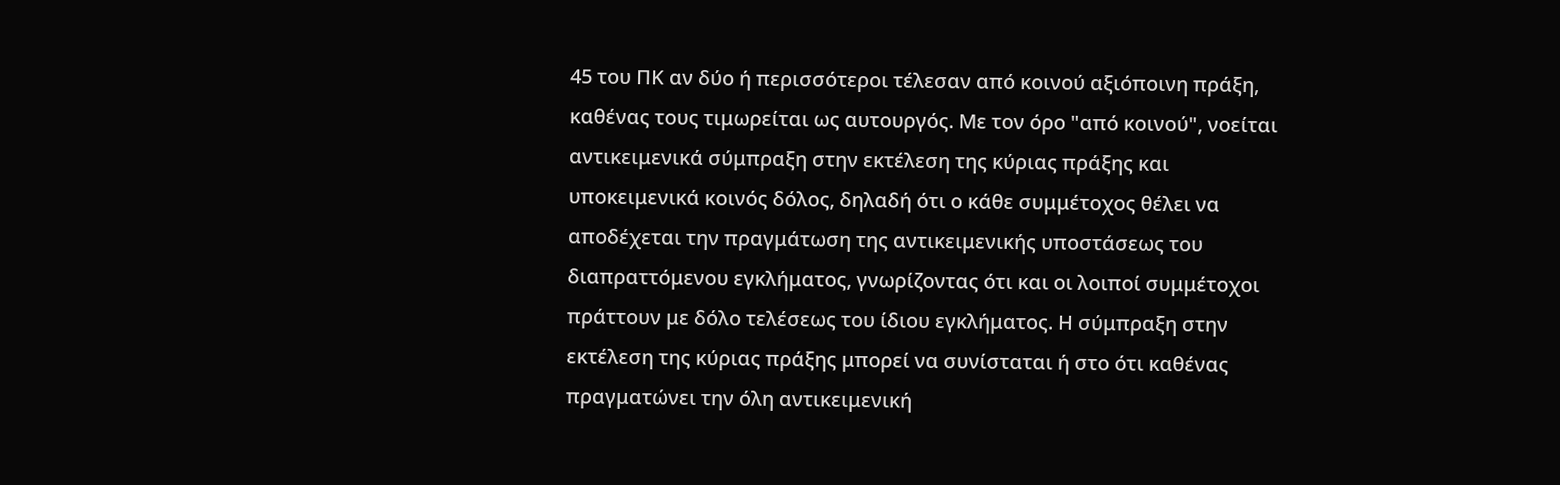45 του ΠΚ αν δύο ή περισσότεροι τέλεσαν από κοινού αξιόποινη πράξη, καθένας τους τιμωρείται ως αυτουργός. Με τον όρο "από κοινού", νοείται αντικειμενικά σύμπραξη στην εκτέλεση της κύριας πράξης και υποκειμενικά κοινός δόλος, δηλαδή ότι ο κάθε συμμέτοχος θέλει να αποδέχεται την πραγμάτωση της αντικειμενικής υποστάσεως του διαπραττόμενου εγκλήματος, γνωρίζοντας ότι και οι λοιποί συμμέτοχοι πράττουν με δόλο τελέσεως του ίδιου εγκλήματος. Η σύμπραξη στην εκτέλεση της κύριας πράξης μπορεί να συνίσταται ή στο ότι καθένας πραγματώνει την όλη αντικειμενική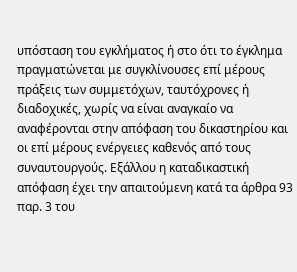υπόσταση του εγκλήματος ή στο ότι το έγκλημα πραγματώνεται με συγκλίνουσες επί μέρους πράξεις των συμμετόχων, ταυτόχρονες ή διαδοχικές, χωρίς να είναι αναγκαίο να αναφέρονται στην απόφαση του δικαστηρίου και οι επί μέρους ενέργειες καθενός από τους συναυτουργούς. Εξάλλου η καταδικαστική απόφαση έχει την απαιτούμενη κατά τα άρθρα 93 παρ. 3 του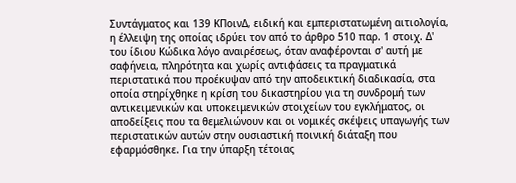Συντάγματος και 139 ΚΠοινΔ, ειδική και εμπεριστατωμένη αιτιολογία, η έλλειψη της οποίας ιδρύει τον από το άρθρο 510 παρ. 1 στοιχ. Δ' του ίδιου Κώδικα λόγο αναιρέσεως, όταν αναφέρονται σ' αυτή με σαφήνεια, πληρότητα και χωρίς αντιφάσεις τα πραγματικά περιστατικά που προέκυψαν από την αποδεικτική διαδικασία, στα οποία στηρίχθηκε η κρίση του δικαστηρίου για τη συνδρομή των αντικειμενικών και υποκειμενικών στοιχείων του εγκλήματος, οι αποδείξεις που τα θεμελιώνουν και οι νομικές σκέψεις υπαγωγής των περιστατικών αυτών στην ουσιαστική ποινική διάταξη που εφαρμόσθηκε. Για την ύπαρξη τέτοιας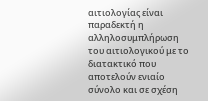αιτιολογίας είναι παραδεκτή η αλληλοσυμπλήρωση του αιτιολογικού με το διατακτικό που αποτελούν ενιαίο σύνολο και σε σχέση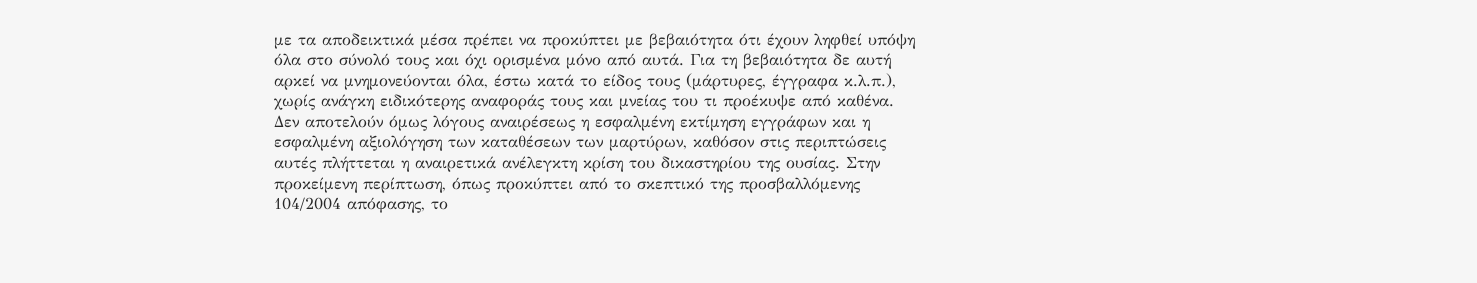με τα αποδεικτικά μέσα πρέπει να προκύπτει με βεβαιότητα ότι έχουν ληφθεί υπόψη όλα στο σύνολό τους και όχι ορισμένα μόνο από αυτά. Για τη βεβαιότητα δε αυτή αρκεί να μνημονεύονται όλα, έστω κατά το είδος τους (μάρτυρες, έγγραφα κ.λ.π.), χωρίς ανάγκη ειδικότερης αναφοράς τους και μνείας του τι προέκυψε από καθένα. Δεν αποτελούν όμως λόγους αναιρέσεως η εσφαλμένη εκτίμηση εγγράφων και η εσφαλμένη αξιολόγηση των καταθέσεων των μαρτύρων, καθόσον στις περιπτώσεις αυτές πλήττεται η αναιρετικά ανέλεγκτη κρίση του δικαστηρίου της ουσίας. Στην προκείμενη περίπτωση, όπως προκύπτει από το σκεπτικό της προσβαλλόμενης 104/2004 απόφασης, το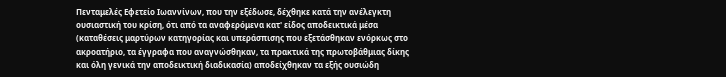Πενταμελές Εφετείο Ιωαννίνων, που την εξέδωσε, δέχθηκε κατά την ανέλεγκτη ουσιαστική του κρίση, ότι από τα αναφερόμενα κατ' είδος αποδεικτικά μέσα (καταθέσεις μαρτύρων κατηγορίας και υπεράσπισης που εξετάσθηκαν ενόρκως στο ακροατήριο, τα έγγραφα που αναγνώσθηκαν, τα πρακτικά της πρωτοβάθμιας δίκης και όλη γενικά την αποδεικτική διαδικασία) αποδείχθηκαν τα εξής ουσιώδη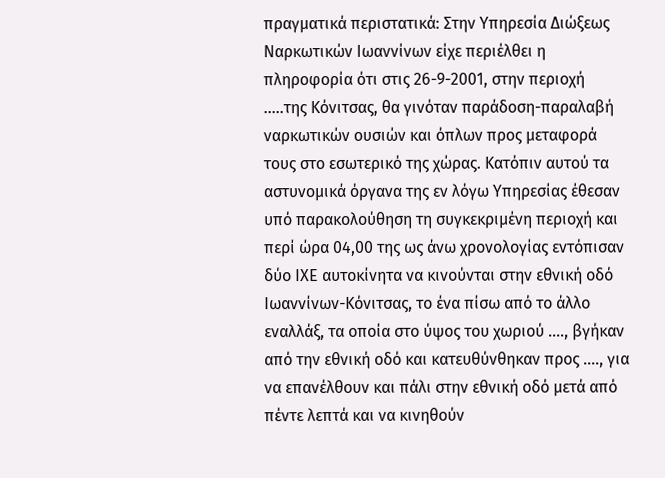πραγματικά περιστατικά: Στην Υπηρεσία Διώξεως Ναρκωτικών Ιωαννίνων είχε περιέλθει η πληροφορία ότι στις 26-9-2001, στην περιοχή .....της Κόνιτσας, θα γινόταν παράδοση-παραλαβή ναρκωτικών ουσιών και όπλων προς μεταφορά τους στο εσωτερικό της χώρας. Κατόπιν αυτού τα αστυνομικά όργανα της εν λόγω Υπηρεσίας έθεσαν υπό παρακολούθηση τη συγκεκριμένη περιοχή και περί ώρα 04,00 της ως άνω χρονολογίας εντόπισαν δύο ΙΧΕ αυτοκίνητα να κινούνται στην εθνική οδό Ιωαννίνων-Κόνιτσας, το ένα πίσω από το άλλο εναλλάξ, τα οποία στο ύψος του χωριού ...., βγήκαν από την εθνική οδό και κατευθύνθηκαν προς ...., για να επανέλθουν και πάλι στην εθνική οδό μετά από πέντε λεπτά και να κινηθούν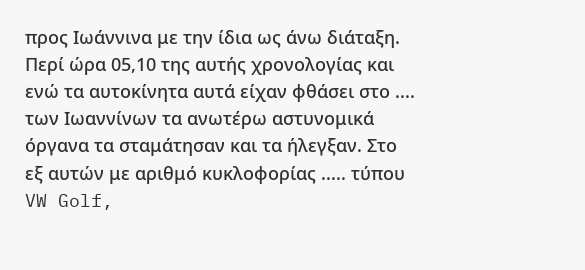προς Ιωάννινα με την ίδια ως άνω διάταξη. Περί ώρα 05,10 της αυτής χρονολογίας και ενώ τα αυτοκίνητα αυτά είχαν φθάσει στο .... των Ιωαννίνων τα ανωτέρω αστυνομικά όργανα τα σταμάτησαν και τα ήλεγξαν. Στο εξ αυτών με αριθμό κυκλοφορίας ..... τύπου VW Golf,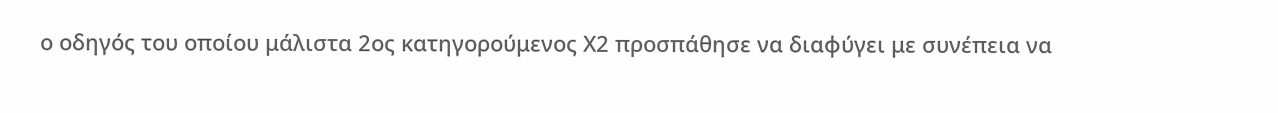ο οδηγός του οποίου μάλιστα 2ος κατηγορούμενος Χ2 προσπάθησε να διαφύγει με συνέπεια να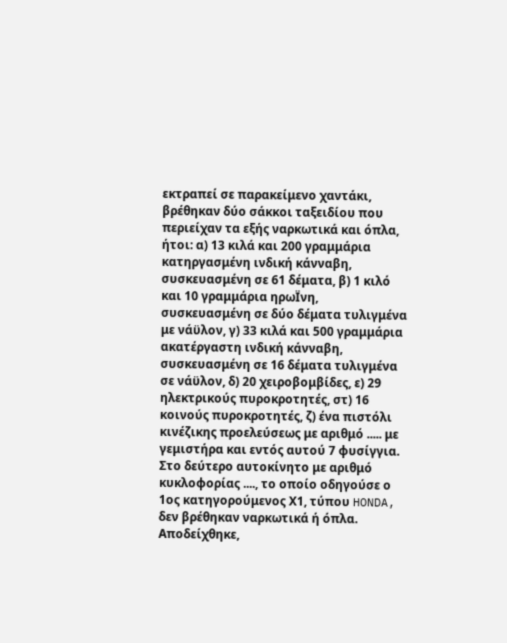εκτραπεί σε παρακείμενο χαντάκι, βρέθηκαν δύο σάκκοι ταξειδίου που περιείχαν τα εξής ναρκωτικά και όπλα, ήτοι: α) 13 κιλά και 200 γραμμάρια κατηργασμένη ινδική κάνναβη, συσκευασμένη σε 61 δέματα, β) 1 κιλό και 10 γραμμάρια ηρωΪνη, συσκευασμένη σε δύο δέματα τυλιγμένα με νάϋλον, γ) 33 κιλά και 500 γραμμάρια ακατέργαστη ινδική κάνναβη, συσκευασμένη σε 16 δέματα τυλιγμένα σε νάϋλον, δ) 20 χειροβομβίδες, ε) 29 ηλεκτρικούς πυροκροτητές, στ) 16 κοινούς πυροκροτητές, ζ) ένα πιστόλι κινέζικης προελεύσεως με αριθμό ..... με γεμιστήρα και εντός αυτού 7 φυσίγγια. Στο δεύτερο αυτοκίνητο με αριθμό κυκλοφορίας ...., το οποίο οδηγούσε ο 1ος κατηγορούμενος Χ1, τύπου HONDA, δεν βρέθηκαν ναρκωτικά ή όπλα. Αποδείχθηκε,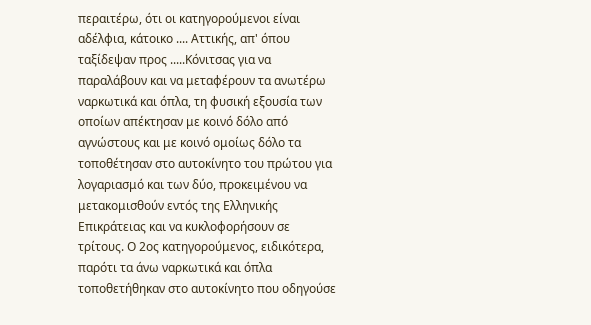περαιτέρω, ότι οι κατηγορούμενοι είναι αδέλφια, κάτοικο .... Αττικής, απ' όπου ταξίδεψαν προς .....Κόνιτσας για να παραλάβουν και να μεταφέρουν τα ανωτέρω ναρκωτικά και όπλα, τη φυσική εξουσία των οποίων απέκτησαν με κοινό δόλο από αγνώστους και με κοινό ομοίως δόλο τα τοποθέτησαν στο αυτοκίνητο του πρώτου για λογαριασμό και των δύο, προκειμένου να μετακομισθούν εντός της Ελληνικής Επικράτειας και να κυκλοφορήσουν σε τρίτους. Ο 2ος κατηγορούμενος, ειδικότερα, παρότι τα άνω ναρκωτικά και όπλα τοποθετήθηκαν στο αυτοκίνητο που οδηγούσε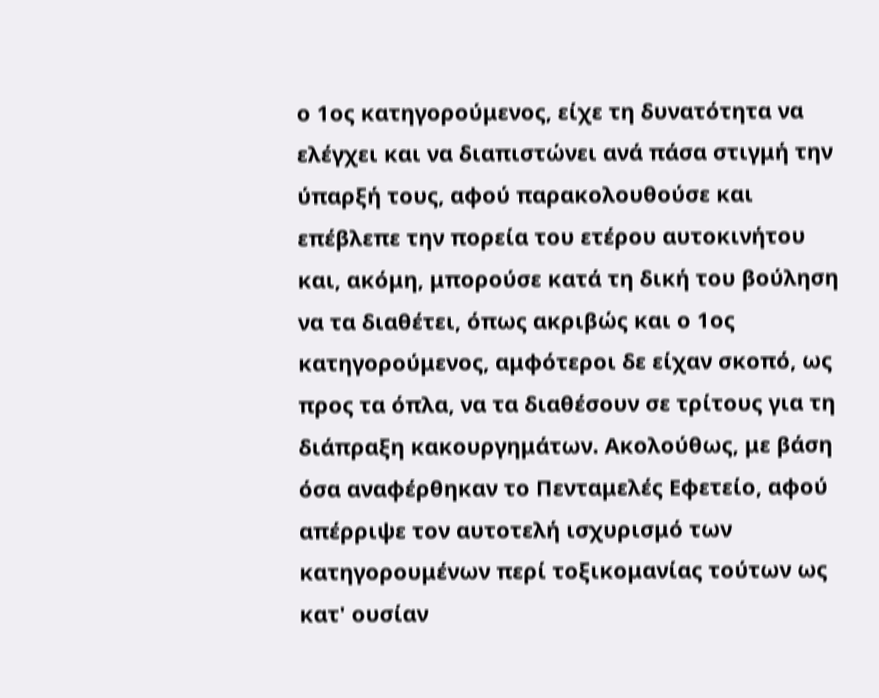ο 1ος κατηγορούμενος, είχε τη δυνατότητα να ελέγχει και να διαπιστώνει ανά πάσα στιγμή την ύπαρξή τους, αφού παρακολουθούσε και επέβλεπε την πορεία του ετέρου αυτοκινήτου και, ακόμη, μπορούσε κατά τη δική του βούληση να τα διαθέτει, όπως ακριβώς και ο 1ος κατηγορούμενος, αμφότεροι δε είχαν σκοπό, ως προς τα όπλα, να τα διαθέσουν σε τρίτους για τη διάπραξη κακουργημάτων. Ακολούθως, με βάση όσα αναφέρθηκαν το Πενταμελές Εφετείο, αφού απέρριψε τον αυτοτελή ισχυρισμό των κατηγορουμένων περί τοξικομανίας τούτων ως κατ' ουσίαν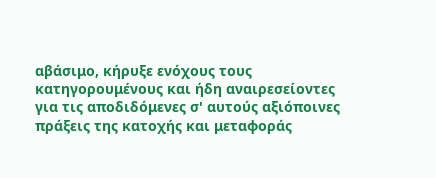αβάσιμο, κήρυξε ενόχους τους κατηγορουμένους και ήδη αναιρεσείοντες για τις αποδιδόμενες σ' αυτούς αξιόποινες πράξεις της κατοχής και μεταφοράς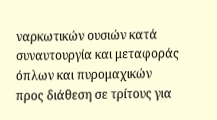ναρκωτικών ουσιών κατά συναυτουργία και μεταφοράς όπλων και πυρομαχικών προς διάθεση σε τρίτους για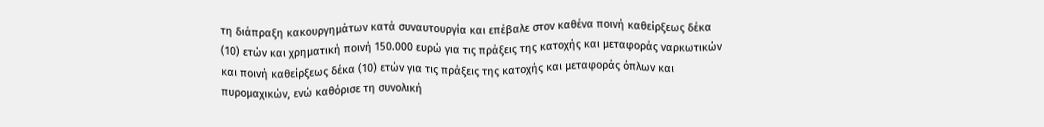τη διάπραξη κακουργημάτων κατά συναυτουργία και επέβαλε στον καθένα ποινή καθείρξεως δέκα (10) ετών και χρηματική ποινή 150.000 ευρώ για τις πράξεις της κατοχής και μεταφοράς ναρκωτικών και ποινή καθείρξεως δέκα (10) ετών για τις πράξεις της κατοχής και μεταφοράς όπλων και πυρομαχικών, ενώ καθόρισε τη συνολική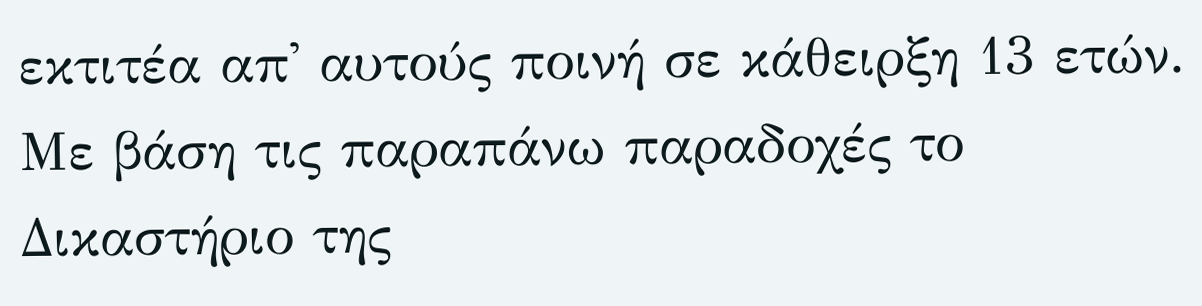εκτιτέα απ' αυτούς ποινή σε κάθειρξη 13 ετών. Με βάση τις παραπάνω παραδοχές το Δικαστήριο της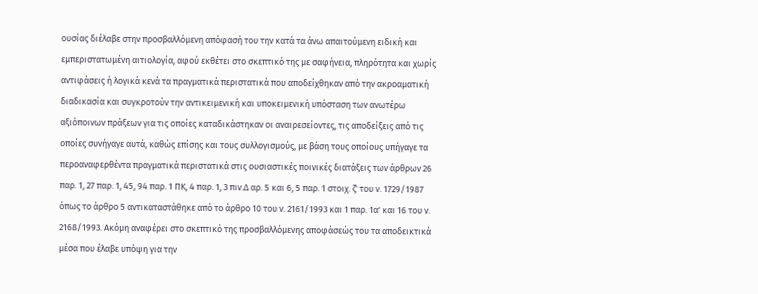ουσίας διέλαβε στην προσβαλλόμενη απόφασή του την κατά τα άνω απαιτούμενη ειδική και εμπεριστατωμένη αιτιολογία, αφού εκθέτει στο σκεπτικό της με σαφήνεια, πληρότητα και χωρίς αντιφάσεις ή λογικά κενά τα πραγματικά περιστατικά που αποδείχθηκαν από την ακροαματική διαδικασία και συγκροτούν την αντικειμενική και υποκειμενική υπόσταση των ανωτέρω αξιόποινων πράξεων για τις οποίες καταδικάστηκαν οι αναιρεσείοντες, τις αποδείξεις από τις οποίες συνήγαγε αυτά, καθώς επίσης και τους συλλογισμούς, με βάση τους οποίους υπήγαγε τα περοαναφερθέντα πραγματικά περιστατικά στις ουσιαστικές ποινικές διατάξεις των άρθρων 26 παρ. 1, 27 παρ. 1, 45, 94 παρ. 1 ΠΚ, 4 παρ. 1, 3 πιν.Δ αρ. 5 και 6, 5 παρ. 1 στοιχ. ζ' του ν. 1729/1987 όπως το άρθρο 5 αντικαταστάθηκε από το άρθρο 10 του ν. 2161/1993 και 1 παρ. 1α' και 16 του ν. 2168/1993. Ακόμη αναφέρει στο σκεπτικό της προσβαλλόμενης αποφάσεώς του τα αποδεικτικά μέσα που έλαβε υπόψη για την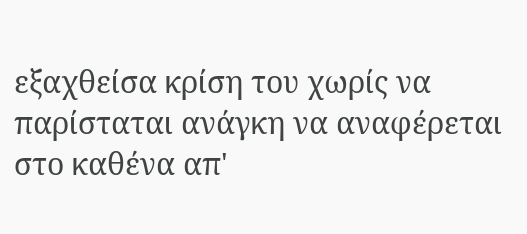εξαχθείσα κρίση του χωρίς να παρίσταται ανάγκη να αναφέρεται στο καθένα απ'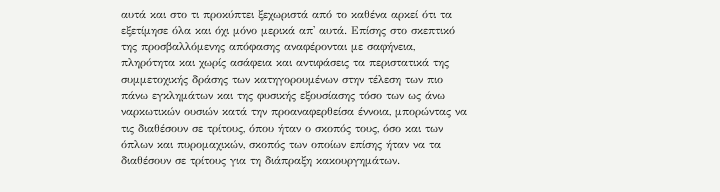αυτά και στο τι προκύπτει ξεχωριστά από το καθένα αρκεί ότι τα εξετίμησε όλα και όχι μόνο μερικά απ' αυτά. Επίσης στο σκεπτικό της προσβαλλόμενης απόφασης αναφέρονται με σαφήνεια, πληρότητα και χωρίς ασάφεια και αντιφάσεις τα περιστατικά της συμμετοχικής δράσης των κατηγορουμένων στην τέλεση των πιο πάνω εγκλημάτων και της φυσικής εξουσίασης τόσο των ως άνω ναρκωτικών ουσιών κατά την προαναφερθείσα έννοια, μπορώντας να τις διαθέσουν σε τρίτους, όπου ήταν ο σκοπός τους, όσο και των όπλων και πυρομαχικών, σκοπός των οποίων επίσης ήταν να τα διαθέσουν σε τρίτους για τη διάπραξη κακουργημάτων.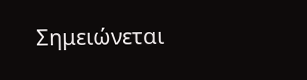Σημειώνεται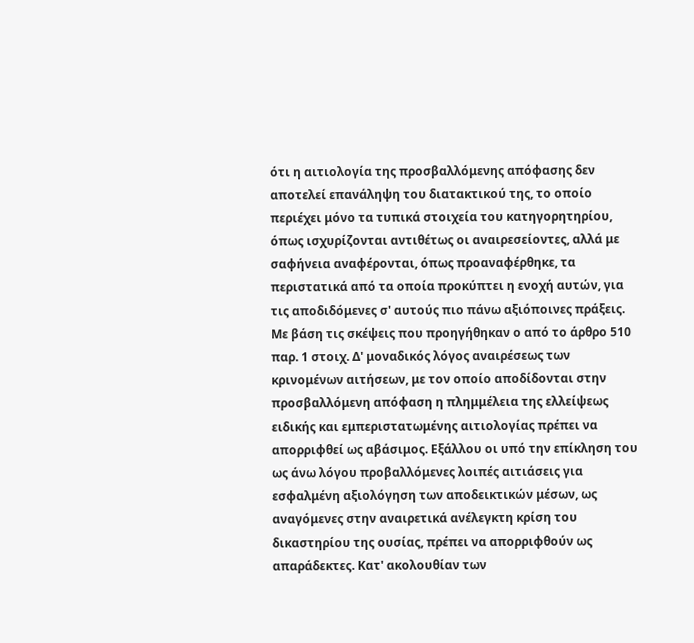ότι η αιτιολογία της προσβαλλόμενης απόφασης δεν αποτελεί επανάληψη του διατακτικού της, το οποίο περιέχει μόνο τα τυπικά στοιχεία του κατηγορητηρίου, όπως ισχυρίζονται αντιθέτως οι αναιρεσείοντες, αλλά με σαφήνεια αναφέρονται, όπως προαναφέρθηκε, τα περιστατικά από τα οποία προκύπτει η ενοχή αυτών, για τις αποδιδόμενες σ' αυτούς πιο πάνω αξιόποινες πράξεις. Με βάση τις σκέψεις που προηγήθηκαν ο από το άρθρο 510 παρ. 1 στοιχ. Δ' μοναδικός λόγος αναιρέσεως των κρινομένων αιτήσεων, με τον οποίο αποδίδονται στην προσβαλλόμενη απόφαση η πλημμέλεια της ελλείψεως ειδικής και εμπεριστατωμένης αιτιολογίας πρέπει να απορριφθεί ως αβάσιμος. Εξάλλου οι υπό την επίκληση του ως άνω λόγου προβαλλόμενες λοιπές αιτιάσεις για εσφαλμένη αξιολόγηση των αποδεικτικών μέσων, ως αναγόμενες στην αναιρετικά ανέλεγκτη κρίση του δικαστηρίου της ουσίας, πρέπει να απορριφθούν ως απαράδεκτες. Κατ' ακολουθίαν των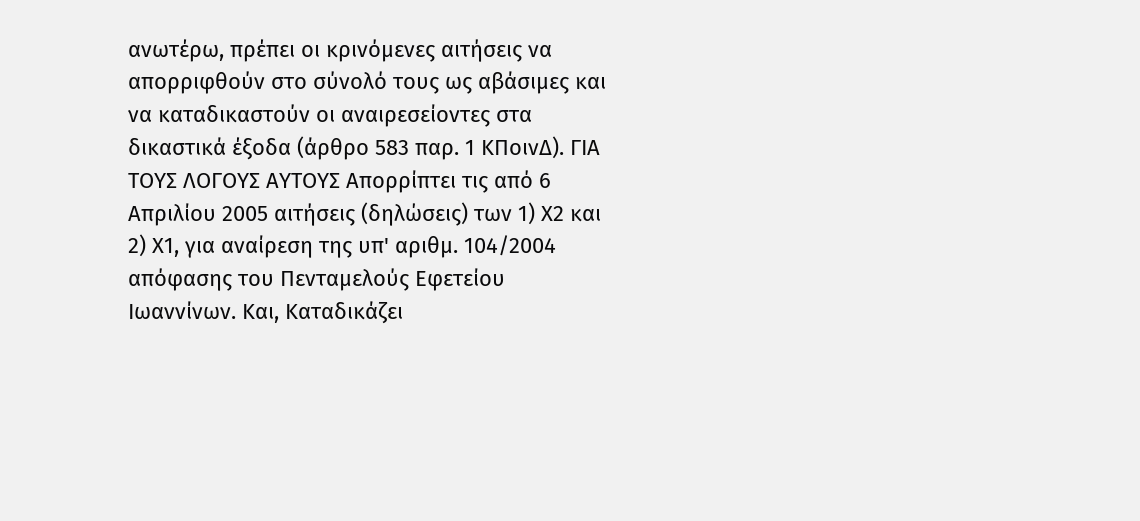ανωτέρω, πρέπει οι κρινόμενες αιτήσεις να απορριφθούν στο σύνολό τους ως αβάσιμες και να καταδικαστούν οι αναιρεσείοντες στα δικαστικά έξοδα (άρθρο 583 παρ. 1 ΚΠοινΔ). ΓΙΑ ΤΟΥΣ ΛΟΓΟΥΣ ΑΥΤΟΥΣ Απορρίπτει τις από 6 Απριλίου 2005 αιτήσεις (δηλώσεις) των 1) Χ2 και 2) Χ1, για αναίρεση της υπ' αριθμ. 104/2004 απόφασης του Πενταμελούς Εφετείου Ιωαννίνων. Και, Καταδικάζει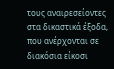τους αναιρεσείοντες στα δικαστικά έξοδα, που ανέρχονται σε διακόσια είκοσι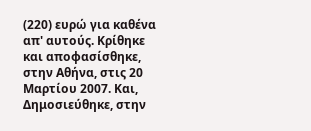(220) ευρώ για καθένα απ' αυτούς. Κρίθηκε και αποφασίσθηκε, στην Αθήνα, στις 20 Μαρτίου 2007. Και, Δημοσιεύθηκε, στην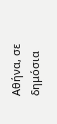Αθήνα, σε δημόσια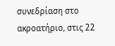συνεδρίαση στο ακροατήριο, στις 22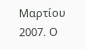Μαρτίου 2007. Ο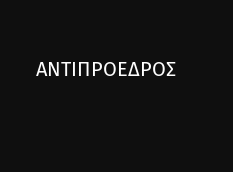ΑΝΤΙΠΡΟΕΔΡΟΣ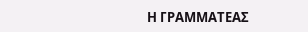Η ΓΡΑΜΜΑΤΕΑΣ